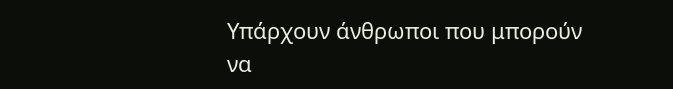Υπάρχουν άνθρωποι που μπορούν να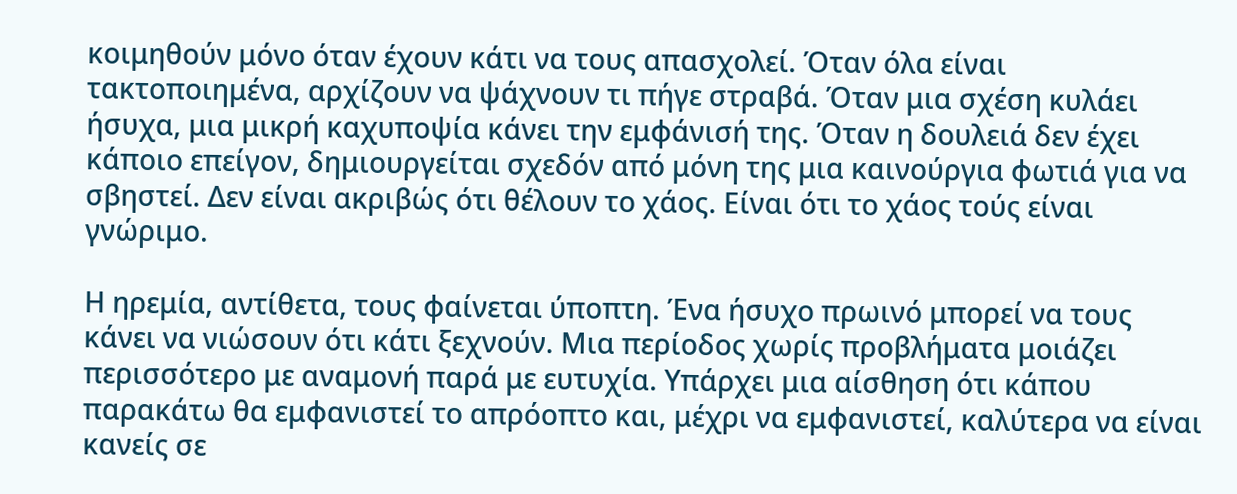κοιμηθούν μόνο όταν έχουν κάτι να τους απασχολεί. Όταν όλα είναι τακτοποιημένα, αρχίζουν να ψάχνουν τι πήγε στραβά. Όταν μια σχέση κυλάει ήσυχα, μια μικρή καχυποψία κάνει την εμφάνισή της. Όταν η δουλειά δεν έχει κάποιο επείγον, δημιουργείται σχεδόν από μόνη της μια καινούργια φωτιά για να σβηστεί. Δεν είναι ακριβώς ότι θέλουν το χάος. Είναι ότι το χάος τούς είναι γνώριμο.

Η ηρεμία, αντίθετα, τους φαίνεται ύποπτη. Ένα ήσυχο πρωινό μπορεί να τους κάνει να νιώσουν ότι κάτι ξεχνούν. Μια περίοδος χωρίς προβλήματα μοιάζει περισσότερο με αναμονή παρά με ευτυχία. Υπάρχει μια αίσθηση ότι κάπου παρακάτω θα εμφανιστεί το απρόοπτο και, μέχρι να εμφανιστεί, καλύτερα να είναι κανείς σε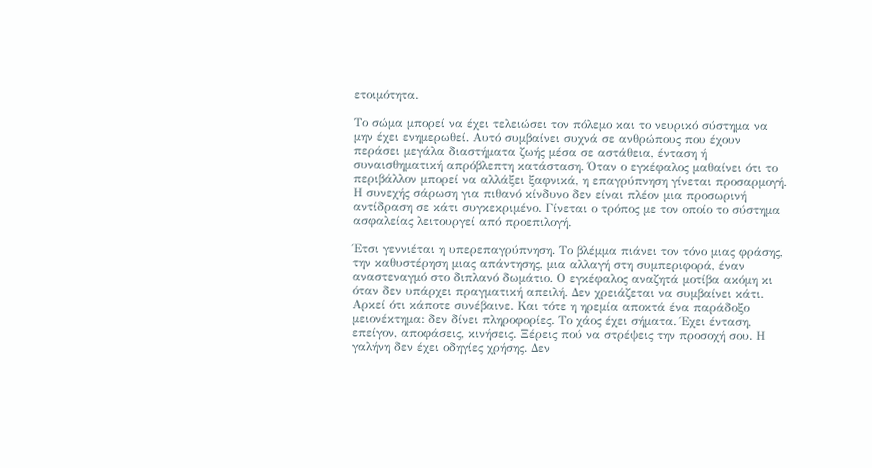ετοιμότητα.

Το σώμα μπορεί να έχει τελειώσει τον πόλεμο και το νευρικό σύστημα να μην έχει ενημερωθεί. Αυτό συμβαίνει συχνά σε ανθρώπους που έχουν περάσει μεγάλα διαστήματα ζωής μέσα σε αστάθεια, ένταση ή συναισθηματική απρόβλεπτη κατάσταση. Όταν ο εγκέφαλος μαθαίνει ότι το περιβάλλον μπορεί να αλλάξει ξαφνικά, η επαγρύπνηση γίνεται προσαρμογή. Η συνεχής σάρωση για πιθανό κίνδυνο δεν είναι πλέον μια προσωρινή αντίδραση σε κάτι συγκεκριμένο. Γίνεται ο τρόπος με τον οποίο το σύστημα ασφαλείας λειτουργεί από προεπιλογή.

Έτσι γεννιέται η υπερεπαγρύπνηση. Το βλέμμα πιάνει τον τόνο μιας φράσης, την καθυστέρηση μιας απάντησης, μια αλλαγή στη συμπεριφορά, έναν αναστεναγμό στο διπλανό δωμάτιο. Ο εγκέφαλος αναζητά μοτίβα ακόμη κι όταν δεν υπάρχει πραγματική απειλή. Δεν χρειάζεται να συμβαίνει κάτι. Αρκεί ότι κάποτε συνέβαινε. Και τότε η ηρεμία αποκτά ένα παράδοξο μειονέκτημα: δεν δίνει πληροφορίες. Το χάος έχει σήματα. Έχει ένταση, επείγον, αποφάσεις, κινήσεις. Ξέρεις πού να στρέψεις την προσοχή σου. Η γαλήνη δεν έχει οδηγίες χρήσης. Δεν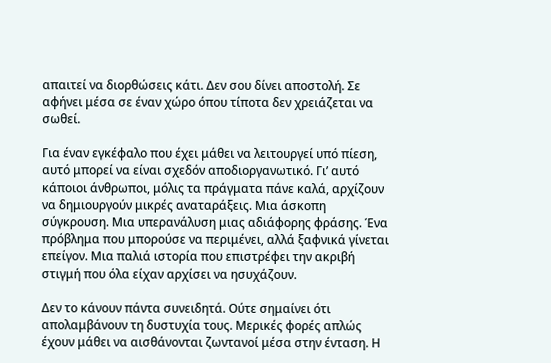απαιτεί να διορθώσεις κάτι. Δεν σου δίνει αποστολή. Σε αφήνει μέσα σε έναν χώρο όπου τίποτα δεν χρειάζεται να σωθεί.

Για έναν εγκέφαλο που έχει μάθει να λειτουργεί υπό πίεση, αυτό μπορεί να είναι σχεδόν αποδιοργανωτικό. Γι’ αυτό κάποιοι άνθρωποι, μόλις τα πράγματα πάνε καλά, αρχίζουν να δημιουργούν μικρές αναταράξεις. Μια άσκοπη σύγκρουση. Μια υπερανάλυση μιας αδιάφορης φράσης. Ένα πρόβλημα που μπορούσε να περιμένει, αλλά ξαφνικά γίνεται επείγον. Μια παλιά ιστορία που επιστρέφει την ακριβή στιγμή που όλα είχαν αρχίσει να ησυχάζουν.

Δεν το κάνουν πάντα συνειδητά. Ούτε σημαίνει ότι απολαμβάνουν τη δυστυχία τους. Μερικές φορές απλώς έχουν μάθει να αισθάνονται ζωντανοί μέσα στην ένταση. Η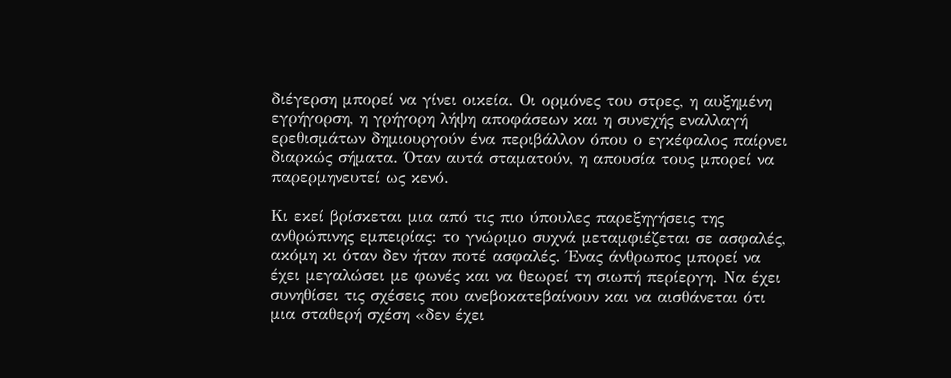διέγερση μπορεί να γίνει οικεία. Οι ορμόνες του στρες, η αυξημένη εγρήγορση, η γρήγορη λήψη αποφάσεων και η συνεχής εναλλαγή ερεθισμάτων δημιουργούν ένα περιβάλλον όπου ο εγκέφαλος παίρνει διαρκώς σήματα. Όταν αυτά σταματούν, η απουσία τους μπορεί να παρερμηνευτεί ως κενό.

Κι εκεί βρίσκεται μια από τις πιο ύπουλες παρεξηγήσεις της ανθρώπινης εμπειρίας: το γνώριμο συχνά μεταμφιέζεται σε ασφαλές, ακόμη κι όταν δεν ήταν ποτέ ασφαλές. Ένας άνθρωπος μπορεί να έχει μεγαλώσει με φωνές και να θεωρεί τη σιωπή περίεργη. Να έχει συνηθίσει τις σχέσεις που ανεβοκατεβαίνουν και να αισθάνεται ότι μια σταθερή σχέση «δεν έχει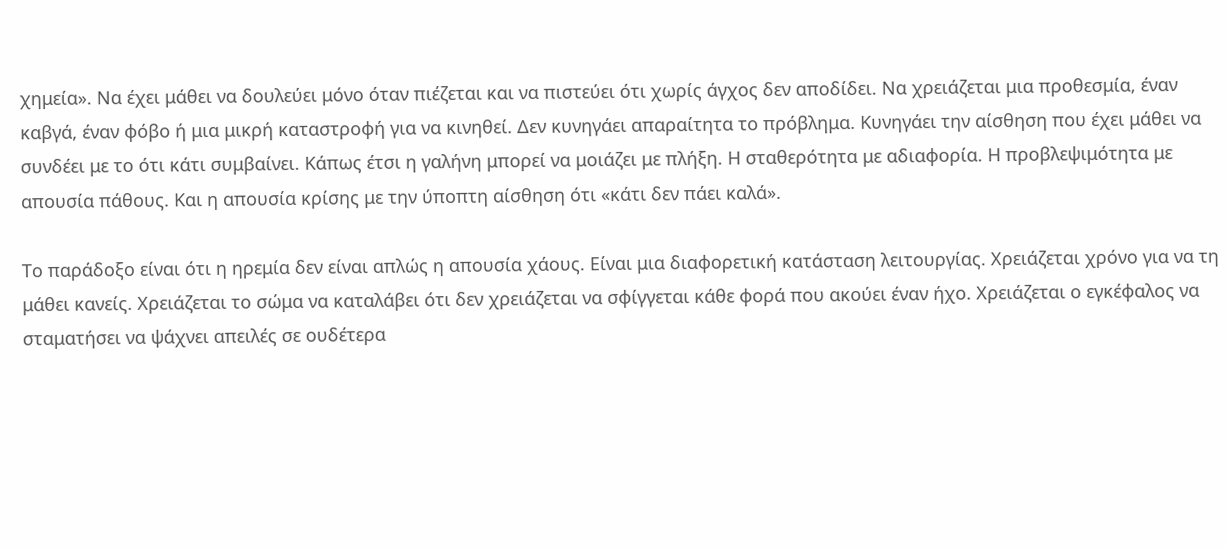χημεία». Να έχει μάθει να δουλεύει μόνο όταν πιέζεται και να πιστεύει ότι χωρίς άγχος δεν αποδίδει. Να χρειάζεται μια προθεσμία, έναν καβγά, έναν φόβο ή μια μικρή καταστροφή για να κινηθεί. Δεν κυνηγάει απαραίτητα το πρόβλημα. Κυνηγάει την αίσθηση που έχει μάθει να συνδέει με το ότι κάτι συμβαίνει. Κάπως έτσι η γαλήνη μπορεί να μοιάζει με πλήξη. Η σταθερότητα με αδιαφορία. Η προβλεψιμότητα με απουσία πάθους. Και η απουσία κρίσης με την ύποπτη αίσθηση ότι «κάτι δεν πάει καλά».

Το παράδοξο είναι ότι η ηρεμία δεν είναι απλώς η απουσία χάους. Είναι μια διαφορετική κατάσταση λειτουργίας. Χρειάζεται χρόνο για να τη μάθει κανείς. Χρειάζεται το σώμα να καταλάβει ότι δεν χρειάζεται να σφίγγεται κάθε φορά που ακούει έναν ήχο. Χρειάζεται ο εγκέφαλος να σταματήσει να ψάχνει απειλές σε ουδέτερα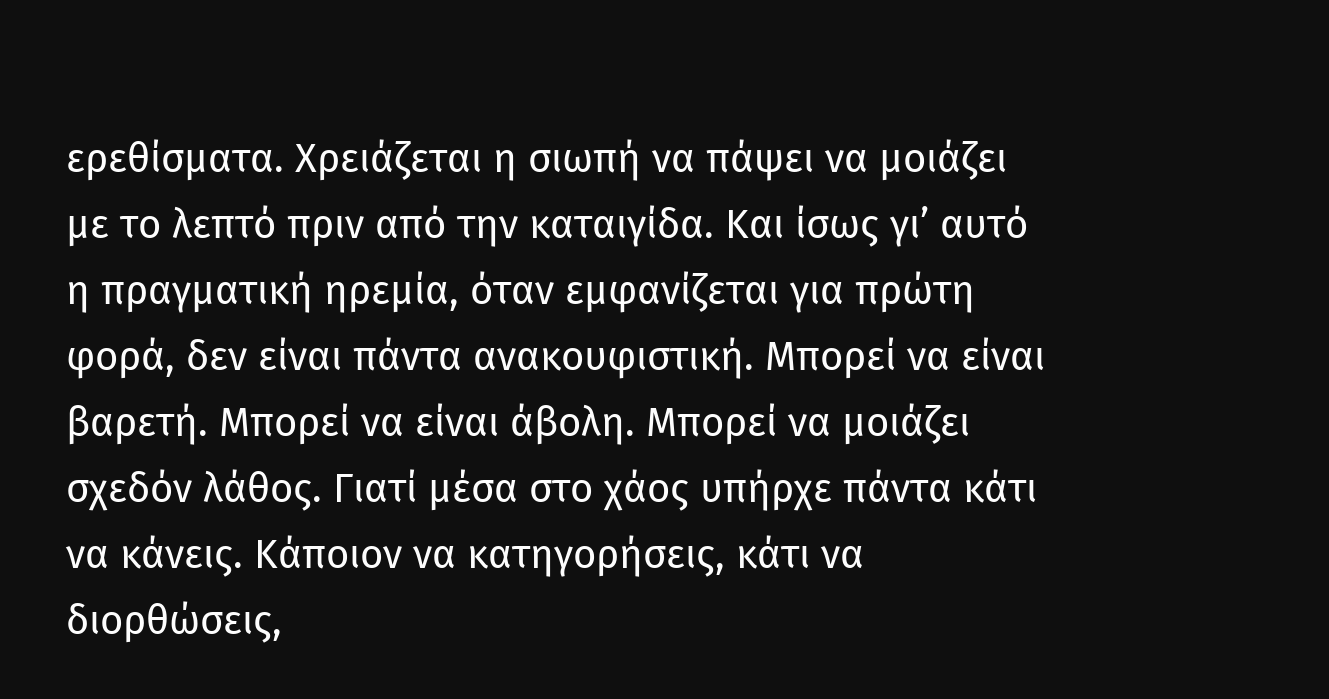ερεθίσματα. Χρειάζεται η σιωπή να πάψει να μοιάζει με το λεπτό πριν από την καταιγίδα. Και ίσως γι’ αυτό η πραγματική ηρεμία, όταν εμφανίζεται για πρώτη φορά, δεν είναι πάντα ανακουφιστική. Μπορεί να είναι βαρετή. Μπορεί να είναι άβολη. Μπορεί να μοιάζει σχεδόν λάθος. Γιατί μέσα στο χάος υπήρχε πάντα κάτι να κάνεις. Κάποιον να κατηγορήσεις, κάτι να διορθώσεις,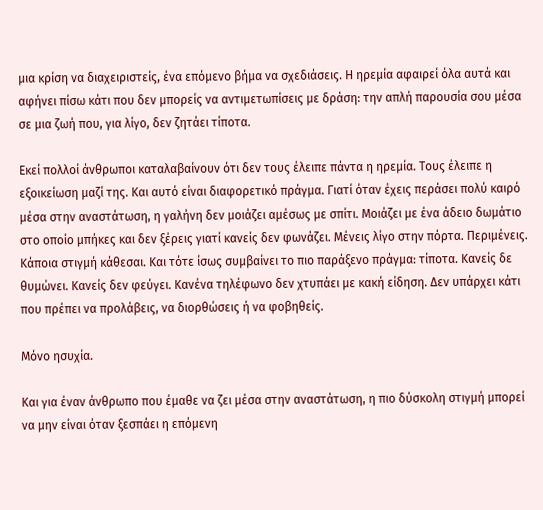μια κρίση να διαχειριστείς, ένα επόμενο βήμα να σχεδιάσεις. Η ηρεμία αφαιρεί όλα αυτά και αφήνει πίσω κάτι που δεν μπορείς να αντιμετωπίσεις με δράση: την απλή παρουσία σου μέσα σε μια ζωή που, για λίγο, δεν ζητάει τίποτα.

Εκεί πολλοί άνθρωποι καταλαβαίνουν ότι δεν τους έλειπε πάντα η ηρεμία. Τους έλειπε η εξοικείωση μαζί της. Και αυτό είναι διαφορετικό πράγμα. Γιατί όταν έχεις περάσει πολύ καιρό μέσα στην αναστάτωση, η γαλήνη δεν μοιάζει αμέσως με σπίτι. Μοιάζει με ένα άδειο δωμάτιο στο οποίο μπήκες και δεν ξέρεις γιατί κανείς δεν φωνάζει. Μένεις λίγο στην πόρτα. Περιμένεις. Κάποια στιγμή κάθεσαι. Και τότε ίσως συμβαίνει το πιο παράξενο πράγμα: τίποτα. Κανείς δε θυμώνει. Κανείς δεν φεύγει. Κανένα τηλέφωνο δεν χτυπάει με κακή είδηση. Δεν υπάρχει κάτι που πρέπει να προλάβεις, να διορθώσεις ή να φοβηθείς.

Μόνο ησυχία.

Και για έναν άνθρωπο που έμαθε να ζει μέσα στην αναστάτωση, η πιο δύσκολη στιγμή μπορεί να μην είναι όταν ξεσπάει η επόμενη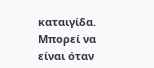καταιγίδα. Μπορεί να είναι όταν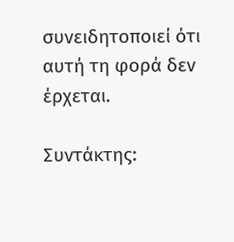συνειδητοποιεί ότι αυτή τη φορά δεν έρχεται.

Συντάκτης: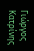Γιώργος Κατρίνης